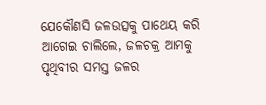ଯେକୌଣସି ଜଳଉତ୍ସକୁ ପାଥେୟ କରି ଆଗେଇ ଚାଲିଲେ, ଜଳଚକ୍ର ଆମକୁ ପୃଥିବୀର ସମସ୍ତ ଜଳର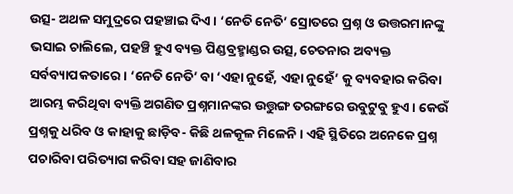ଉତ୍ସ- ଅଥଳ ସମୁଦ୍ରରେ ପହଞ୍ଚାଇ ଦିଏ। ‘ନେତି ନେତି’ ସ୍ରୋତରେ ପ୍ରଶ୍ନ ଓ ଉତ୍ତରମାନଙ୍କୁ ଭସାଇ ଚାଲିଲେ, ପହଞ୍ଚି ହୁଏ ବ୍ୟକ୍ତ ପିଣ୍ଡବ୍ରହ୍ମାଣ୍ଡର ଉତ୍ସ, ଚେତନାର ଅବ୍ୟକ୍ତ ସର୍ବବ୍ୟାପକତାରେ। ‘ନେତି ନେତି’ ବା ‘ଏହା ନୁହେଁ, ଏହା ନୁହେଁ’ କୁ ବ୍ୟବହାର କରିବା ଆରମ୍ଭ କରିଥିବା ବ୍ୟକ୍ତି ଅଗଣିତ ପ୍ରଶ୍ନମାନଙ୍କର ଉତ୍ତୁଙ୍ଗ ତରଙ୍ଗରେ ଉବୁଟୁବୁ ହୁଏ। କେଉଁ ପ୍ରଶ୍ନକୁ ଧରିବ ଓ କାହାକୁ ଛାଡ଼ିବ- କିଛି ଥଳକୂଳ ମିଳେନି। ଏହି ସ୍ଥିତିରେ ଅନେକେ ପ୍ରଶ୍ନ ପଚାରିବା ପରିତ୍ୟାଗ କରିବା ସହ ଜାଣିବାର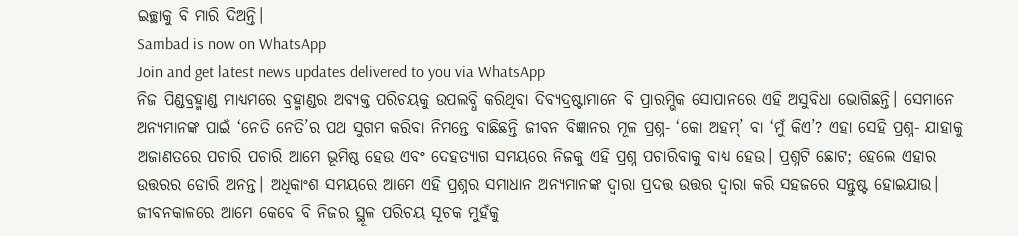ଇଚ୍ଛାକୁ ବି ମାରି ଦିଅନ୍ତି।
Sambad is now on WhatsApp
Join and get latest news updates delivered to you via WhatsApp
ନିଜ ପିଣ୍ଡବ୍ରହ୍ମାଣ୍ଡ ମାଧ୍ୟମରେ ବ୍ରହ୍ମାଣ୍ଡର ଅବ୍ୟକ୍ତ ପରିଚୟକୁ ଉପଲବ୍ଧି କରିଥିବା ଦିବ୍ୟଦ୍ରଷ୍ଟାମାନେ ବି ପ୍ରାରମ୍ଭିକ ସୋପାନରେ ଏହି ଅସୁବିଧା ଭୋଗିଛନ୍ତି। ସେମାନେ ଅନ୍ୟମାନଙ୍କ ପାଇଁ ‘ନେତି ନେତି’ର ପଥ ସୁଗମ କରିବା ନିମନ୍ତେ ବାଛିଛନ୍ତି ଜୀବନ ବିଜ୍ଞାନର ମୂଳ ପ୍ରଶ୍ନ- ‘କୋ ଅହମ୍’ ବା ‘ମୁଁ କିଏ’? ଏହା ସେହି ପ୍ରଶ୍ନ- ଯାହାକୁ ଅଜାଣତରେ ପଚାରି ପଚାରି ଆମେ ଭୂମିଷ୍ଠ ହେଉ ଏବଂ ଦେହତ୍ୟାଗ ସମୟରେ ନିଜକୁ ଏହି ପ୍ରଶ୍ନ ପଚାରିବାକୁ ବାଧ୍ୟ ହେଉ। ପ୍ରଶ୍ନଟି ଛୋଟ; ହେଲେ ଏହାର ଉତ୍ତରର ଡୋରି ଅନନ୍ତ। ଅଧିକାଂଶ ସମୟରେ ଆମେ ଏହି ପ୍ରଶ୍ନର ସମାଧାନ ଅନ୍ୟମାନଙ୍କ ଦ୍ୱାରା ପ୍ରଦତ୍ତ ଉତ୍ତର ଦ୍ୱାରା କରି ସହଜରେ ସନ୍ତୁଷ୍ଟ ହୋଇଯାଉ।
ଜୀବନକାଳରେ ଆମେ କେବେ ବି ନିଜର ସ୍ଥୂଳ ପରିଚୟ ସୂଚକ ମୁହଁକୁ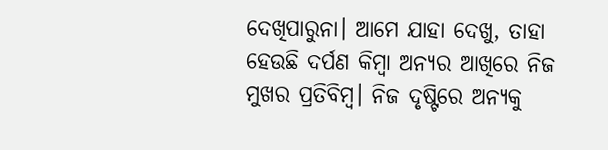ଦେଖିପାରୁନା। ଆମେ ଯାହା ଦେଖୁ, ତାହା ହେଉଛି ଦର୍ପଣ କିମ୍ବା ଅନ୍ୟର ଆଖିରେ ନିଜ ମୁଖର ପ୍ରତିବିମ୍ବ। ନିଜ ଦୃଷ୍ଟିରେ ଅନ୍ୟକୁ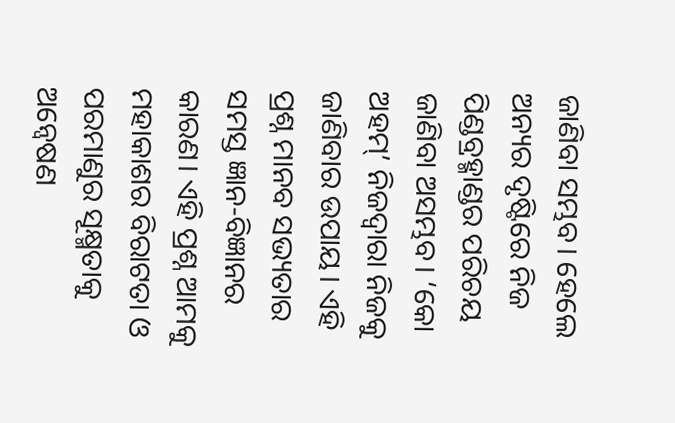ଜାଣିବା ସମ୍ଭବ। ହେଲେ ଅନ୍ୟର ଦୃଷ୍ଟିରେ ନିଜ ପିଣ୍ଡବ୍ରହ୍ମାଣ୍ଡର ପରିଚୟ ଜାଣିବା ଅସମ୍ଭବ। ‘କୋ ଅହମ୍’ ନିଜଦ୍ୱାରା ନିଜକୁ ଜାଣିବାର ଉପାୟ। ଏହି ପ୍ରଶ୍ନ ମାନବ ସଭ୍ୟତାର ସମସ୍ତ ଜ୍ଞାନ-ବିଜ୍ଞାନର କାରଣ। ଏହି ପ୍ରଶ୍ନ ଆମକୁ ମହାକାଶର ବିରାଟତା ଓ ପରମାଣୁର ସୂକ୍ଷ୍ମତାକୁ ଅନ୍ୱେଷଣ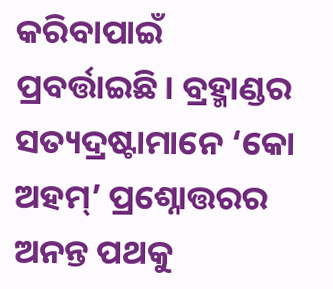କରିବାପାଇଁ ପ୍ରବର୍ତ୍ତାଇଛି। ବ୍ରହ୍ମାଣ୍ଡର ସତ୍ୟଦ୍ରଷ୍ଟାମାନେ ‘କୋ ଅହମ୍’ ପ୍ରଶ୍ନୋତ୍ତରର ଅନନ୍ତ ପଥକୁ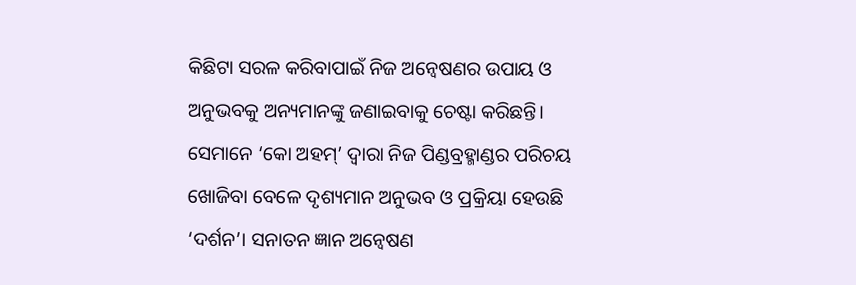କିଛିଟା ସରଳ କରିବାପାଇଁ ନିଜ ଅନ୍ୱେଷଣର ଉପାୟ ଓ ଅନୁଭବକୁ ଅନ୍ୟମାନଙ୍କୁ ଜଣାଇବାକୁ ଚେଷ୍ଟା କରିଛନ୍ତି। ସେମାନେ ‘କୋ ଅହମ୍’ ଦ୍ୱାରା ନିଜ ପିଣ୍ଡବ୍ରହ୍ମାଣ୍ଡର ପରିଚୟ ଖୋଜିବା ବେଳେ ଦୃଶ୍ୟମାନ ଅନୁଭବ ଓ ପ୍ରକ୍ରିୟା ହେଉଛି ‘ଦର୍ଶନ’। ସନାତନ ଜ୍ଞାନ ଅନ୍ୱେଷଣ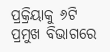ପ୍ରକ୍ରିୟାକୁ ୬ଟି ପ୍ରମୁଖ ବିଭାଗରେ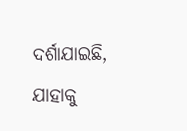ଦର୍ଶାଯାଇଛି, ଯାହାକୁ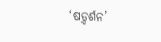‘ଷଡ଼୍ଦର୍ଶନ’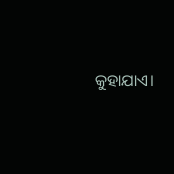କୁହାଯାଏ।